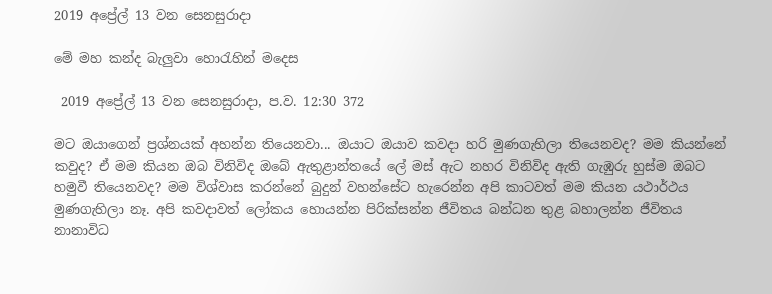2019 අප්‍රේල් 13 වන සෙනසුරාදා

මේ මහ කන්ද බැලුවා හොරැහින් මදෙස

 2019 අප්‍රේල් 13 වන සෙනසුරාදා, ප.ව. 12:30 372

මට ඔයාගෙන් ප්‍රශ්නයක් අහන්න තියෙනවා... ඔයාට ඔයාව කවදා හරි මුණගැහිලා තියෙනවද? මම කියන්නේ කවුද? ඒ මම කියන ඔබ විනිවිද ඔබේ ඇතුළාන්තයේ ලේ මස් ඇට නහර විනිවිද ඇති ගැඹුරු හුස්ම ඔබට හමුවී තියෙනවද? මම විශ්වාස කරන්නේ බුදුන් වහන්සේට හැරෙන්න අපි කාටවත් මම කියන යථාර්ථය මුණගැහිලා නෑ. අපි කවදාවත් ලෝකය හොයන්න පිරික්සන්න ජීවිතය බන්ධන තුළ බහාලන්න ජීවිතය නානාවිධ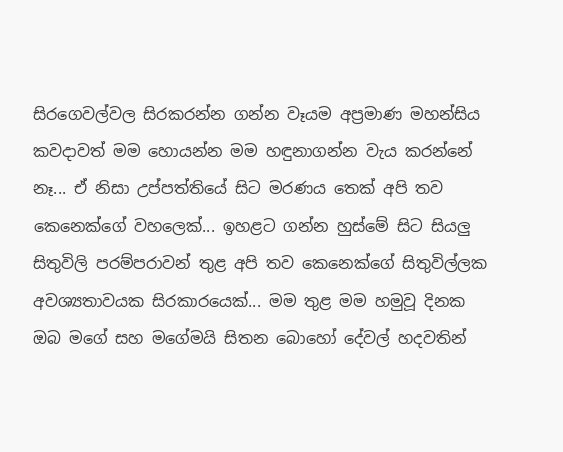සිරගෙවල්වල සිරකරන්න ගන්න වෑයම අප්‍රමාණ මහන්සිය කවදාවත් මම හොයන්න මම හඳුනාගන්න වැය කරන්නේ නෑ... ඒ නිසා උප්පත්තියේ සිට මරණය තෙක් අපි තව කෙනෙක්ගේ වහලෙක්... ඉහළට ගන්න හුස්මේ සිට සියලු සිතුවිලි පරම්පරාවන් තුළ අපි තව කෙනෙක්ගේ සිතුවිල්ලක අවශ්‍යතාවයක සිරකාරයෙක්... මම තුළ මම හමුවූ දිනක ඔබ මගේ සහ මගේමයි සිතන බොහෝ දේවල් හදවතින්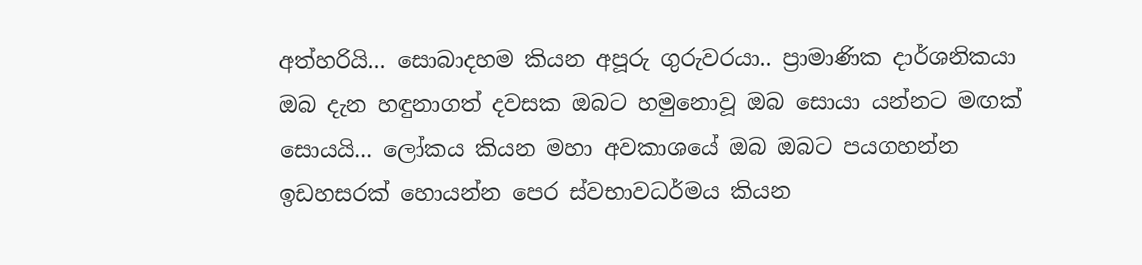අත්හරියි... සොබාදහම කියන අපූරු ගුරුවරයා.. ප්‍රාමාණික දාර්ශනිකයා ඔබ දැන හඳුනාගත් දවසක ඔබට හමුනොවූ ඔබ සොයා යන්නට මඟක් සොයයි... ලෝකය කියන මහා අවකාශයේ ඔබ ඔබට පයගහන්න ඉඩහසරක් හොයන්න පෙර ස්වභාවධර්මය කියන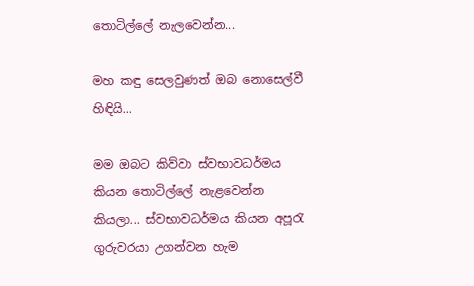තොටිල්ලේ නැලවෙන්න...

මහ කඳු සෙලවුණත් ඔබ නොසෙල්වී හිඳියි...

මම ඔබට කිව්වා ස්වභාවධර්මය කියන තොටිල්ලේ නැළවෙන්න කියලා... ස්වභාවධර්මය කියන අපූරැ ගුරුවරයා උගන්වන හැම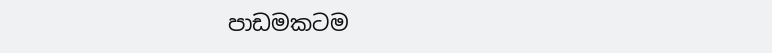පාඩමකටම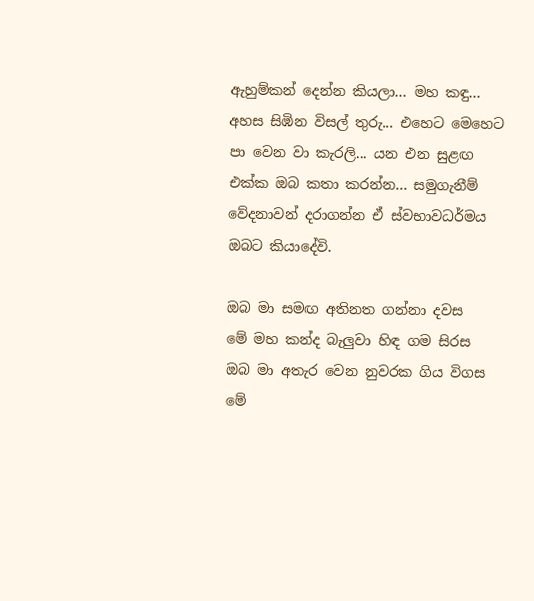ඇහුම්කන් දෙන්න කියලා... මහ කඳු... අහස සිඹින විසල් තුරු... එහෙට මෙහෙට පා වෙන වා කැරලි... යන එන සුළඟ එක්ක ඔබ කතා කරන්න... සමුගැනීම් වේදනාවන් දරාගන්න ඒ ස්වභාවධර්මය ඔබට කියාදේවි.

ඔබ මා සමඟ අතිනත ගන්නා දවස
මේ මහ කන්ද බැලුවා හිඳ ගම සිරස
ඔබ මා අතැර වෙන නුවරක ගිය විගස
මේ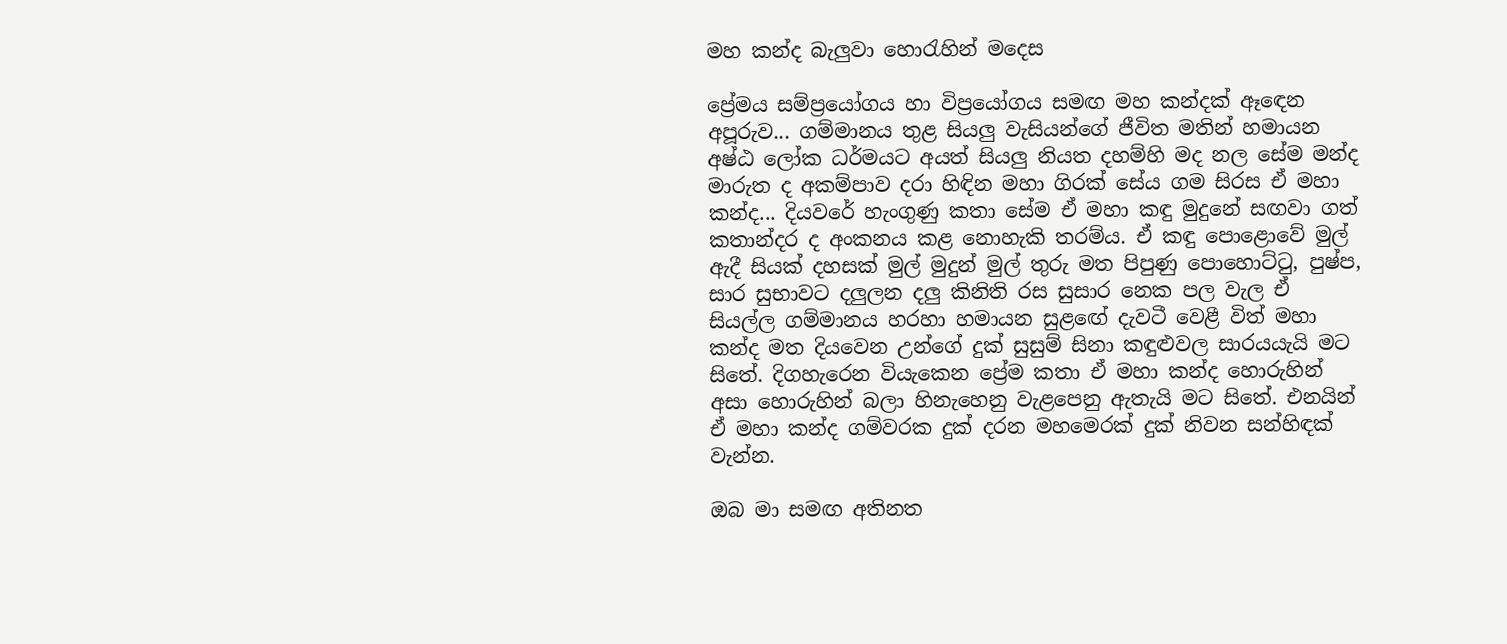මහ කන්ද බැලුවා හොරැහින් මදෙස

ප්‍රේමය සම්ප්‍රයෝගය හා විප්‍රයෝගය සමඟ මහ කන්දක් ඈඳෙන අපූරුව... ගම්මානය තුළ සියලු වැසියන්ගේ ජීවිත මතින් හමායන අෂ්ඨ ලෝක ධර්මයට අයත් සියලු නියත දහම්හි මද නල සේම මන්ද මාරුත ද අකම්පාව දරා හිඳින මහා ගිරක් සේය ගම සිරස ඒ මහා කන්ද... දියවරේ හැංගුණු කතා සේම ඒ මහා කඳු මුදුනේ සඟවා ගත් කතාන්දර ද අංකනය කළ නොහැකි තරම්ය. ඒ කඳු පොළොවේ මුල් ඇදී සියක් දහසක් මුල් මුදුන් මුල් තුරු මත පිපුණු පොහොට්ටු, පුෂ්ප, සාර සුභාවට දලුලන දලු කිනිති රස සුසාර නෙක පල වැල ඒ සියල්ල ගම්මානය හරහා හමායන සුළඟේ දැවටී වෙළී විත් මහා කන්ද මත දියවෙන උන්ගේ දුක් සුසුම් සිනා කඳුළුවල සාරයයැයි මට සිතේ. දිගහැරෙන වියැකෙන ප්‍රේම කතා ඒ මහා කන්ද හොරුහින් අසා හොරුහින් බලා හිනැහෙනු වැළපෙනු ඇතැයි මට සිතේ. එනයින් ඒ මහා කන්ද ගම්වරක දුක් දරන මහමෙරක් දුක් නිවන සන්හිඳක් වැන්න.

ඔබ මා සමඟ අතිනත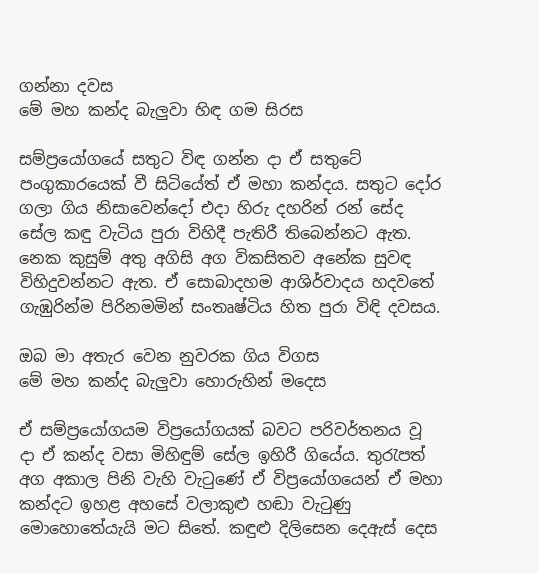ගන්නා දවස
මේ මහ කන්ද බැලුවා හිඳ ගම සිරස

සම්ප්‍රයෝගයේ සතුට විඳ ගන්න දා ඒ සතුටේ පංගුකාරයෙක් වී සිටියේත් ඒ මහා කන්දය. සතුට දෝර ගලා ගිය නිසාවෙන්දෝ එදා හිරු දහරින් රන් සේද සේල කඳු වැටිය පුරා විහිදී පැතිරී තිබෙන්නට ඇත. නෙක කුසුම් අතු අගිසි අග විකසිතව අනේක සුවඳ විහිදුවන්නට ඇත. ඒ සොබාදහම ආශිර්වාදය හදවතේ ගැඹුරින්ම පිරිනමමින් සංතෘෂ්ටිය හිත පුරා විඳි දවසය.

ඔබ මා අතැර වෙන නුවරක ගිය විගස
මේ මහ කන්ද බැලුවා හොරුහින් මදෙස

ඒ සම්ප්‍රයෝගයම විප්‍රයෝගයක් බවට පරිවර්තනය වූ දා ඒ කන්ද වසා මිහිඳුම් සේල ඉහිරී ගියේය. තුරැපත් අග අකාල පිනි වැහි වැටුණේ ඒ විප්‍රයෝගයෙන් ඒ මහා කන්දට ඉහළ අහසේ වලාකුළු හඬා වැටුණු මොහොතේයැයි මට සිතේ. කඳුළු දිලිසෙන දෙඇස් දෙස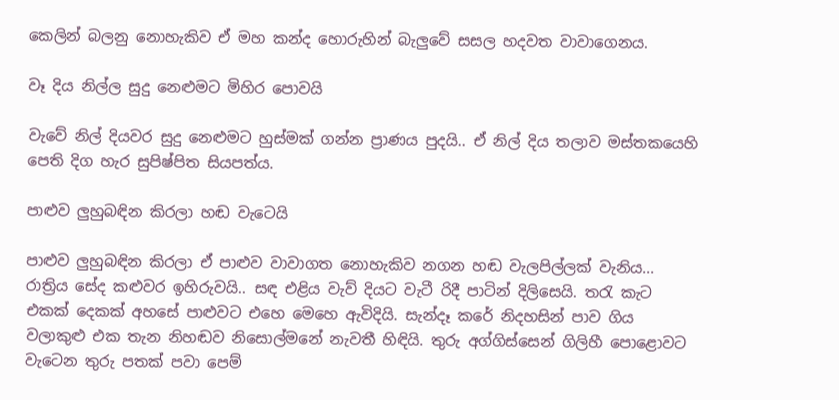කෙලින් බලනු නොහැකිව ඒ මහ කන්ද හොරුහින් බැලුවේ සසල හදවත වාවාගෙනය.

වෑ දිය නිල්ල සුදු නෙළුමට මිහිර පොවයි

වැවේ නිල් දියවර සුදු නෙළුමට හුස්මක් ගන්න ප්‍රාණය පුදයි.. ඒ නිල් දිය තලාව මස්තකයෙහි පෙති දිග හැර සුපිෂ්පිත සියපත්ය.

පාළුව ලුහුබඳින කිරලා හඬ වැටෙයි

පාළුව ලුහුබඳින කිරලා ඒ පාළුව වාවාගත නොහැකිව නගන හඬ වැලපිල්ලක් වැනිය... රාත්‍රිය සේද කළුවර ඉහිරුවයි.. සඳ එළිය වැව් දියට වැටී රිදී පාටින් දිලිසෙයි. තරැ කැට එකක් දෙකක් අහසේ පාළුවට එහෙ මෙහෙ ඇවිදියි. සැන්දෑ කරේ නිදහසින් පාව ගිය වලාකුළු එක තැන නිහඬව නිසොල්මනේ නැවතී හිඳියි. තුරු අග්ගිස්සෙන් ගිලිහී පොළොවට වැටෙන තුරු පතක් පවා පෙම්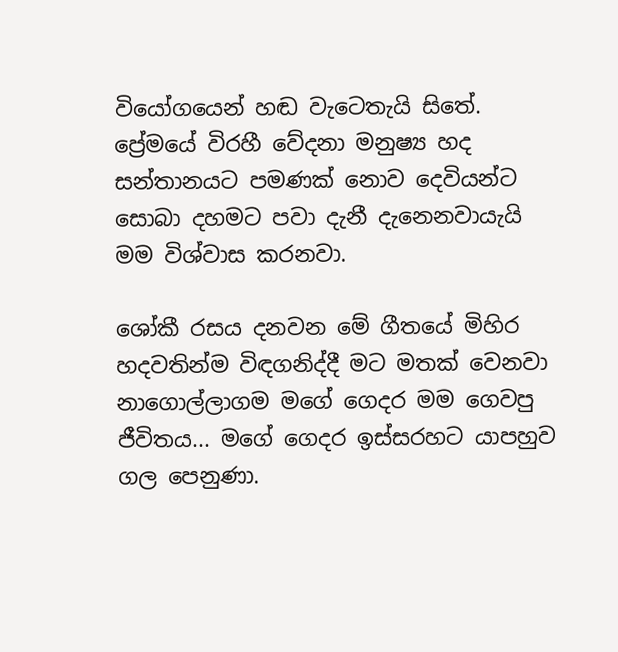වියෝගයෙන් හඬ වැටෙතැයි සිතේ. ප්‍රේමයේ විරහී වේදනා මනුෂ්‍ය හද සන්තානයට පමණක් නොව දෙවියන්ට සොබා දහමට පවා දැනී දැනෙනවායැයි මම විශ්වාස කරනවා.

ශෝකී රසය දනවන මේ ගීතයේ මිහිර හදවතින්ම විඳගනිද්දී මට මතක් වෙනවා නාගොල්ලාගම මගේ ගෙදර මම ගෙවපු ජීවිතය... මගේ ගෙදර ඉස්සරහට යාපහුව ගල පෙනුණා.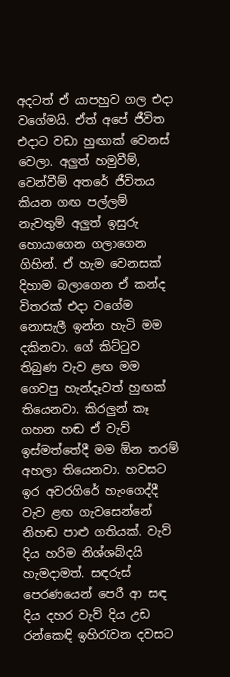අදටත් ඒ යාපහුව ගල එදා වගේමයි. ඒත් අපේ ජීවිත එදාට වඩා හුඟාක් වෙනස් වෙලා. අලුත් හමුවීම්, වෙන්වීම් අතරේ ජීවිතය කියන ගඟ පල්ලම් නැවතුම් අලුත් ඉසුරු හොයාගෙන ගලාගෙන ගිහින්. ඒ හැම වෙනසක් දිහාම බලාගෙන ඒ කන්ද විතරක් එදා වගේම නොසැලී ඉන්න හැටි මම දකිනවා. ගේ කිට්ටුව තිබුණ වැව ළඟ මම ගෙවපු හැන්දෑවත් හුඟක් තියෙනවා. කිරලුන් කෑ ගහන හඬ ඒ වැව් ඉස්මත්තේදී මම ඕන තරම් අහලා තියෙනවා. හවසට ඉර අවරගිරේ හැංගෙද්දී වැව ළඟ ගැවසෙන්නේ නිහඬ පාළු ගතියක්. වැව් දිය හරිම නිශ්ශබ්දයි හැමදාමත්. සඳරුස් පෙරණයෙන් පෙරී ආ සඳ දිය දහර වැව් දිය උඩ රන්කෙඳි ඉහිරැවන දවසට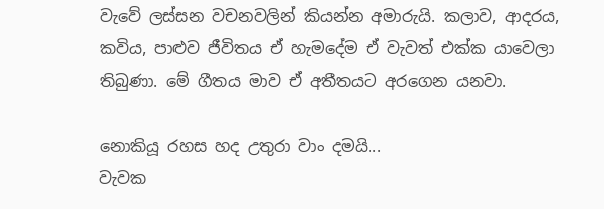වැවේ ලස්සන වචනවලින් කියන්න අමාරුයි. කලාව, ආදරය, කවිය, පාළුව ජීවිතය ඒ හැමදේම ඒ වැවත් එක්ක යාවෙලා තිබුණා. මේ ගීතය මාව ඒ අතීතයට අරගෙන යනවා.

නොකියූ රහස හද උතුරා වාං දමයි...
වැවක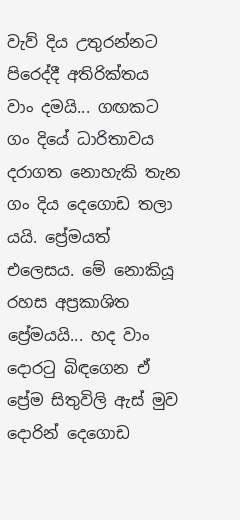වැව් දිය උතුරන්නට පිරෙද්දී අතිරික්තය වාං දමයි... ගඟකට ගං දියේ ධාරිතාවය දරාගත නොහැකි තැන ගං දිය දෙගොඩ තලා යයි. ප්‍රේමයත් එලෙසය. මේ නොකියූ රහස අප්‍රකාශිත ප්‍රේමයයි... හද වාං දොරටු බිඳගෙන ඒ ප්‍රේම සිතුවිලි ඇස් මුව දොරින් දෙගොඩ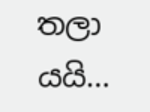තලා යයි...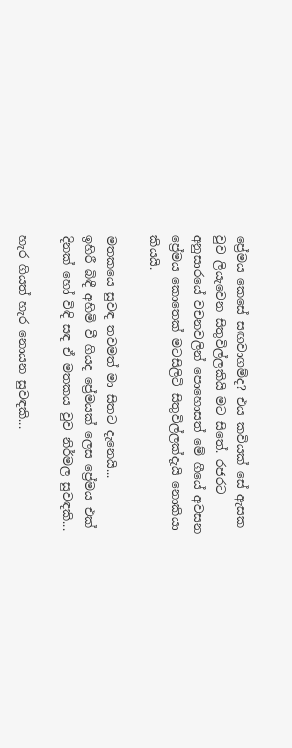ප්‍රේමය කෙසේ සඟවාගම්ද? එය කවියක් සේ ඇසක වුව ලියැවෙන සිතුවිල්ලකියි මට සිතේ. රජරට අනුසාරයේ වචනවලින් පොහොසත් මේ ගීයේ අවසන ප්‍රේමය කොතෙක් මටසිලිටි සිතුවිල්ලක්දැයි නොකියා කියයි.

මතකයෙ සුවඳ තවමත් මා සිතට දැනෙයි...
ඉහිරී බිඳී අහිමි වී ගියද ප්‍රේමයක් ලෙස ප්‍රේමය එක් දිනක් හෝ විඳි සඳ ඒ මතකය වුව නිර්මල සුවඳකි...

හැර ගියත් හැර නොයන සුවඳකි...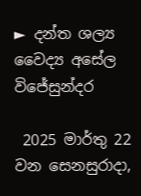► දන්ත ශල්‍ය වෛද්‍ය අසේල විජේසුන්දර

 2025 මාර්තු 22 වන සෙනසුරාදා,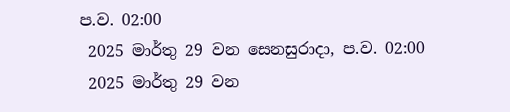ප.ව. 02:00
 2025 මාර්තු 29 වන සෙනසුරාදා, ප.ව. 02:00
 2025 මාර්තු 29 වන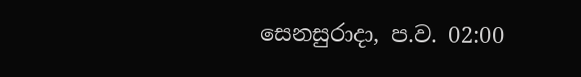සෙනසුරාදා, ප.ව. 02:00